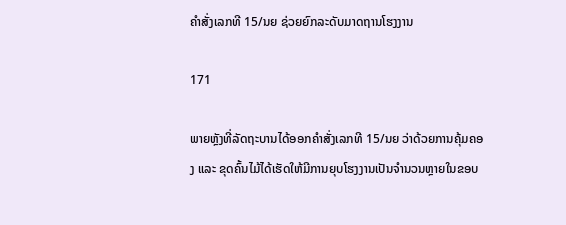ຄຳສັ່ງເລກທີ 15/ນຍ ຊ່ວຍຍົກລະດັບມາດຖານໂຮງງານ

171

ພາຍຫຼັງທີ່ລັດຖະບານໄດ້ອອກຄຳສັ່ງເລກທີ 15/ນຍ ວ່າດ້ວຍການຄຸ້ມຄອງ ແລະ ຂຸດຄົ້ນໄມ້ໄດ້ເຮັດໃຫ້ມີການຍຸບໂຮງງານເປັນຈຳນວນຫຼາຍໃນຂອບ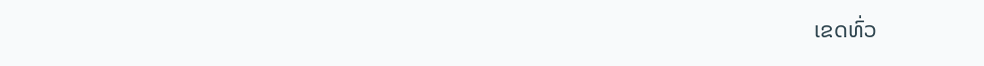ເຂດທົ່ວ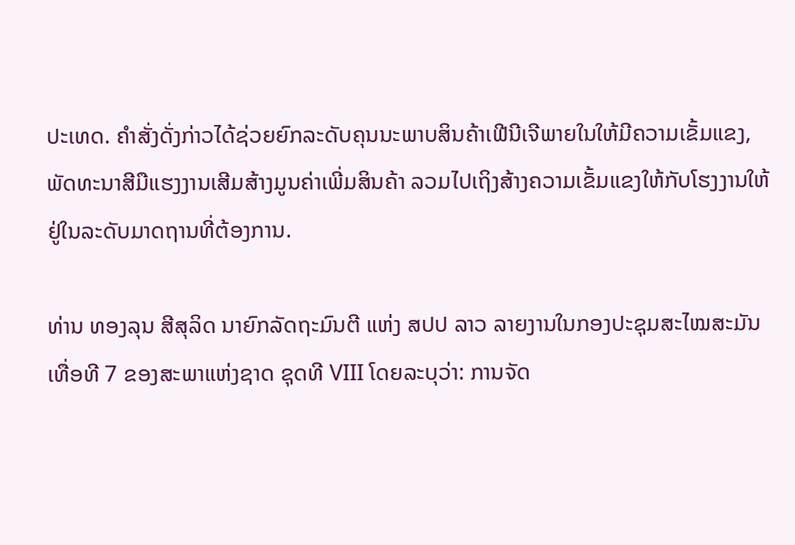ປະເທດ. ຄຳສັ່ງດັ່ງກ່າວໄດ້ຊ່ວຍຍົກລະດັບຄຸນນະພາບສິນຄ້າເຟີນີເຈີພາຍໃນໃຫ້ມີຄວາມເຂັ້ມແຂງ, ພັດທະນາສີມືແຮງງານເສີມສ້າງມູນຄ່າເພີ່ມສິນຄ້າ ລວມໄປເຖິງສ້າງຄວາມເຂັ້ມແຂງໃຫ້ກັບໂຮງງານໃຫ້ຢູ່ໃນລະດັບມາດຖານທີ່ຕ້ອງການ.

ທ່ານ ທອງລຸນ ສີສຸລິດ ນາຍົກລັດຖະມົນຕີ ແຫ່ງ ສປປ ລາວ ລາຍງານໃນກອງປະຊຸມສະໄໝສະມັນ ເທື່ອທີ 7 ຂອງສະພາແຫ່ງຊາດ ຊຸດທີ VIII ໂດຍລະບຸວ່າ: ການຈັດ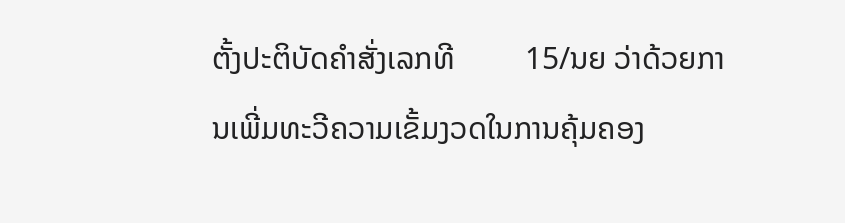ຕັ້ງປະຕິບັດຄຳສັ່ງເລກທີ         15/ນຍ ວ່າດ້ວຍການເພີ່ມທະວີຄວາມເຂັ້ມງວດໃນການຄຸ້ມຄອງ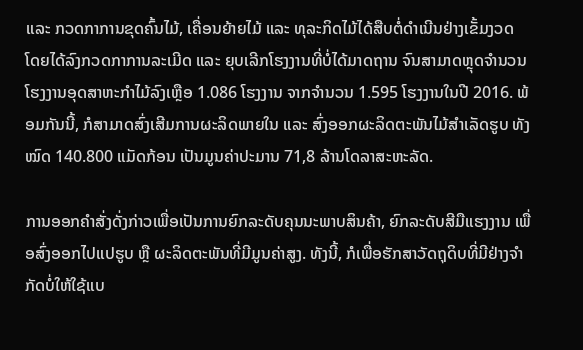ແລະ ກວດກາການຂຸດຄົ້ນໄມ້, ເຄື່ອນຍ້າຍໄມ້ ແລະ ທຸລະກິດໄມ້ໄດ້ສືບຕໍ່ດຳເນີນຢ່າງເຂັ້ມງວດ ໂດຍໄດ້ລົງກວດກາການລະເມີດ ແລະ ຍຸບເລີກໂຮງງານທີ່ບໍ່ໄດ້ມາດຖານ ຈົນສາມາດຫຼຸດຈຳນວນໂຮງງານອຸດສາຫະກຳໄມ້ລົງເຫຼືອ 1.086 ໂຮງງານ ຈາກຈຳນວນ 1.595 ໂຮງງານໃນປີ 2016. ພ້ອມກັນນີ້, ກໍສາມາດສົ່ງເສີມການຜະລິດພາຍໃນ ແລະ ສົ່ງອອກຜະລິດຕະພັນໄມ້ສຳເລັດຮູບ ທັງໝົດ 140.800 ແມັດກ້ອນ ເປັນມູນຄ່າປະມານ 71,8 ລ້ານໂດລາສະຫະລັດ.

ການອອກຄຳສັ່ງດັ່ງກ່າວເພື່ອເປັນການຍົກລະດັບຄຸນນະພາບສິນຄ້າ, ຍົກລະດັບສີມືແຮງງານ ເພື່ອສົ່ງອອກໄປແປຮູບ ຫຼື ຜະລິດຕະພັນທີ່ມີມູນຄ່າສູງ. ທັງນີ້, ກໍເພື່ອຮັກສາວັດຖຸດິບທີ່ມີຢ່າງຈຳກັດບໍ່ໃຫ້ໃຊ້ແບ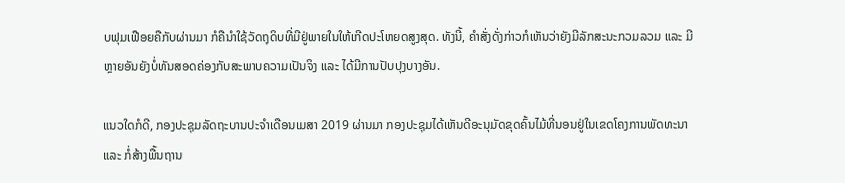ບຟຸມເຟືອຍຄືກັບຜ່ານມາ ກໍຄືນຳໃຊ້ວັດຖຸດິບທີ່ມີຢູ່ພາຍໃນໃຫ້ເກີດປະໂຫຍດສູງສຸດ. ທັງນີ້, ຄຳສັ່ງດັ່ງກ່າວກໍເຫັນວ່າຍັງມີລັກສະນະກວມລວມ ແລະ ມີຫຼາຍອັນຍັງບໍ່ທັນສອດຄ່ອງກັບສະພາບຄວາມເປັນຈິງ ແລະ ໄດ້ມີການປັບປຸງບາງອັນ.

ແນວໃດກໍດີ, ກອງປະຊຸມລັດຖະບານປະຈຳເດືອນເມສາ 2019 ຜ່ານມາ ກອງປະຊຸມໄດ້ເຫັນດີອະນຸມັດຂຸດຄົ້ນໄມ້ທີ່ນອນຢູ່ໃນເຂດໂຄງການພັດທະນາ ແລະ ກໍ່ສ້າງພື້ນຖານ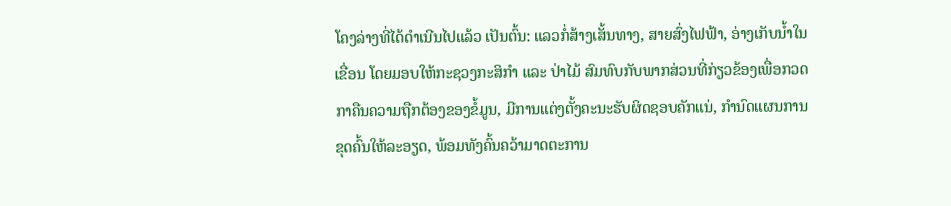ໂຄງລ່າງທີ່ໄດ້ດຳເນີນໄປແລ້ວ ເປັນຕົ້ນ: ແລວກໍ່ສ້າງເສັ້ນທາງ, ສາຍສົ່ງໄຟຟ້າ, ອ່າງເກັບນໍ້າໃນເຂື່ອນ ໂດຍມອບໃຫ້ກະຊວງກະສິກໍາ ແລະ ປ່າໄມ້ ສົມທົບກັບພາກສ່ວນທີ່ກ່ຽວຂ້ອງເພື່ອກວດກາຄືນຄວາມຖືກຕ້ອງຂອງຂໍ້ມູນ, ມີການແຕ່ງຕັ້ງຄະນະຮັບຜິດຊອບຄັກແນ່, ກໍານົດແຜນການຂຸດຄົ້ນໃຫ້ລະອຽດ, ພ້ອມທັງຄົ້ນຄວ້າມາດຕະການ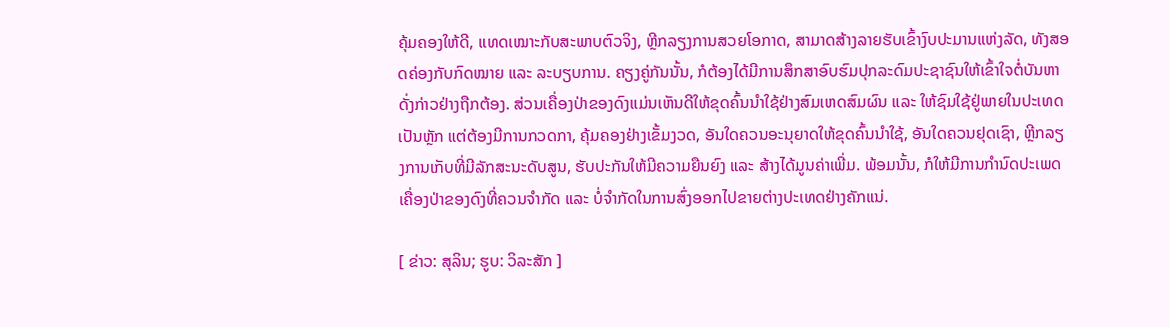ຄຸ້ມຄອງໃຫ້ດີ, ແທດເໝາະກັບສະພາບຕົວຈິງ, ຫຼີກລຽງການສວຍໂອກາດ, ສາມາດສ້າງລາຍຮັບເຂົ້າງົບປະມານແຫ່ງລັດ, ທັງສອດຄ່ອງກັບກົດໝາຍ ແລະ ລະບຽບການ. ຄຽງຄູ່ກັນນັ້ນ, ກໍຕ້ອງໄດ້ມີການສຶກສາອົບຮົມປຸກລະດົມປະຊາຊົນໃຫ້ເຂົ້າໃຈຕໍ່ບັນຫາດັ່ງກ່າວຢ່າງຖືກຕ້ອງ. ສ່ວນເຄື່ອງປ່າຂອງດົງແມ່ນເຫັນດີໃຫ້ຂຸດຄົ້ນນໍາໃຊ້ຢ່າງສົມເຫດສົມຜົນ ແລະ ໃຫ້ຊົມໃຊ້ຢູ່ພາຍໃນປະເທດເປັນຫຼັກ ແຕ່ຕ້ອງມີການກວດກາ, ຄຸ້ມຄອງຢ່າງເຂັ້ມງວດ, ອັນໃດຄວນອະນຸຍາດໃຫ້ຂຸດຄົ້ນນຳໃຊ້, ອັນໃດຄວນຢຸດເຊົາ, ຫຼີກລຽງການເກັບທີ່ມີລັກສະນະດັບສູນ, ຮັບປະກັນໃຫ້ມີຄວາມຍືນຍົງ ແລະ ສ້າງໄດ້ມູນຄ່າເພີ່ມ. ພ້ອມນັ້ນ, ກໍໃຫ້ມີການກຳນົດປະເພດເຄື່ອງປ່າຂອງດົງທີ່ຄວນຈຳກັດ ແລະ ບໍ່ຈຳກັດໃນການສົ່ງອອກໄປຂາຍຕ່າງປະເທດຢ່າງຄັກແນ່.

[ ຂ່າວ: ສຸລິນ; ຮູບ: ວິລະສັກ ]